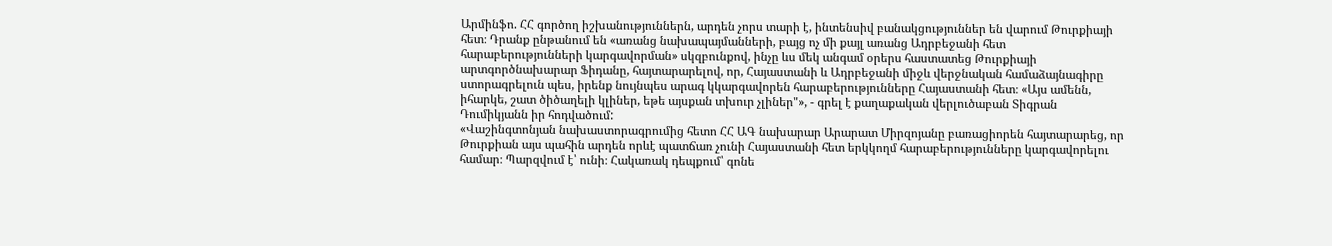Արմինֆո. ՀՀ գործող իշխանություններն, արդեն չորս տարի է, ինտենսիվ բանակցություններ են վարում Թուրքիայի հետ։ Դրանք ընթանում են «առանց նախապայմանների, բայց ոչ մի քայլ առանց Ադրբեջանի հետ հարաբերությունների կարգավորման» սկզբունքով, ինչը ևս մեկ անգամ օրերս հաստատեց Թուրքիայի արտգործնախարար Ֆիդանը, հայտարարելով, որ, Հայաստանի և Ադրբեջանի միջև վերջնական համաձայնագիրը ստորագրելուն պես, իրենք նույնպես արագ կկարգավորեն հարաբերությունները Հայաստանի հետ։ «Այս ամենն, իհարկե, շատ ծիծաղելի կլիներ, եթե այսքան տխուր չլիներ"», - գրել է քաղաքական վերլուծաբան Տիգրան Դումիկյանն իր հոդվածում:
«Վաշինգտոնյան նախաստորագրումից հետո ՀՀ ԱԳ նախարար Արարատ Միրզոյանը բառացիորեն հայտարարեց, որ Թուրքիան այս պահին արդեն որևէ պատճառ չունի Հայաստանի հետ երկկողմ հարաբերությունները կարգավորելու համար։ Պարզվում է՝ ունի։ Հակառակ դեպքում՝ գոնե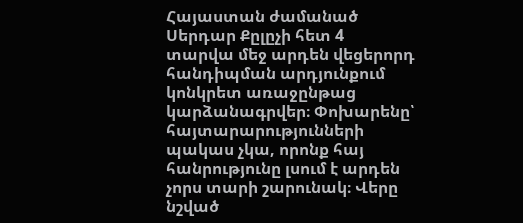Հայաստան ժամանած Սերդար Քըլըչի հետ 4 տարվա մեջ արդեն վեցերորդ հանդիպման արդյունքում կոնկրետ առաջընթաց կարձանագրվեր։ Փոխարենը՝ հայտարարությունների պակաս չկա, որոնք հայ հանրությունը լսում է արդեն չորս տարի շարունակ։ Վերը նշված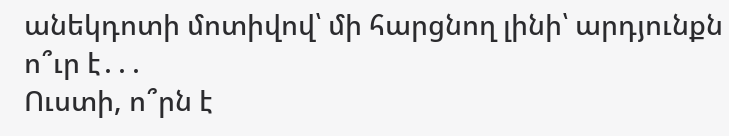անեկդոտի մոտիվով՝ մի հարցնող լինի՝ արդյունքն ո՞ւր է․․․
Ուստի, ո՞րն է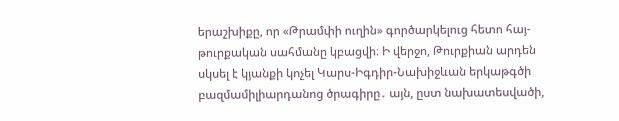երաշխիքը, որ «Թրամփի ուղին» գործարկելուց հետո հայ-թուրքական սահմանը կբացվի։ Ի վերջո, Թուրքիան արդեն սկսել է կյանքի կոչել Կարս-Իգդիր-Նախիջևան երկաթգծի բազմամիլիարդանոց ծրագիրը․ այն, ըստ նախատեսվածի,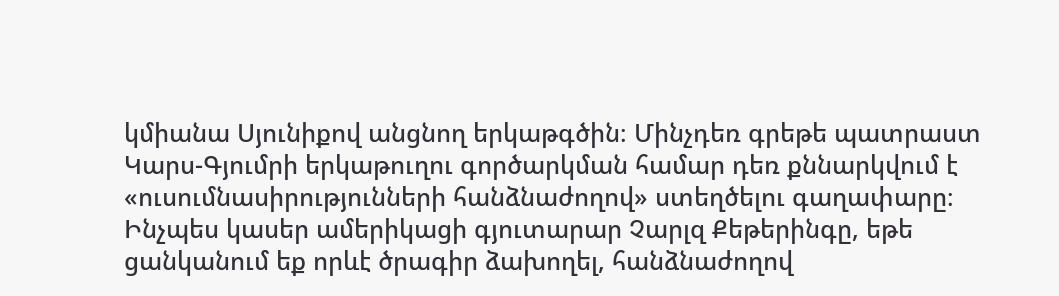կմիանա Սյունիքով անցնող երկաթգծին։ Մինչդեռ գրեթե պատրաստ Կարս-Գյումրի երկաթուղու գործարկման համար դեռ քննարկվում է «ուսումնասիրությունների հանձնաժողով» ստեղծելու գաղափարը։ Ինչպես կասեր ամերիկացի գյուտարար Չարլզ Քեթերինգը, եթե ցանկանում եք որևէ ծրագիր ձախողել, հանձնաժողով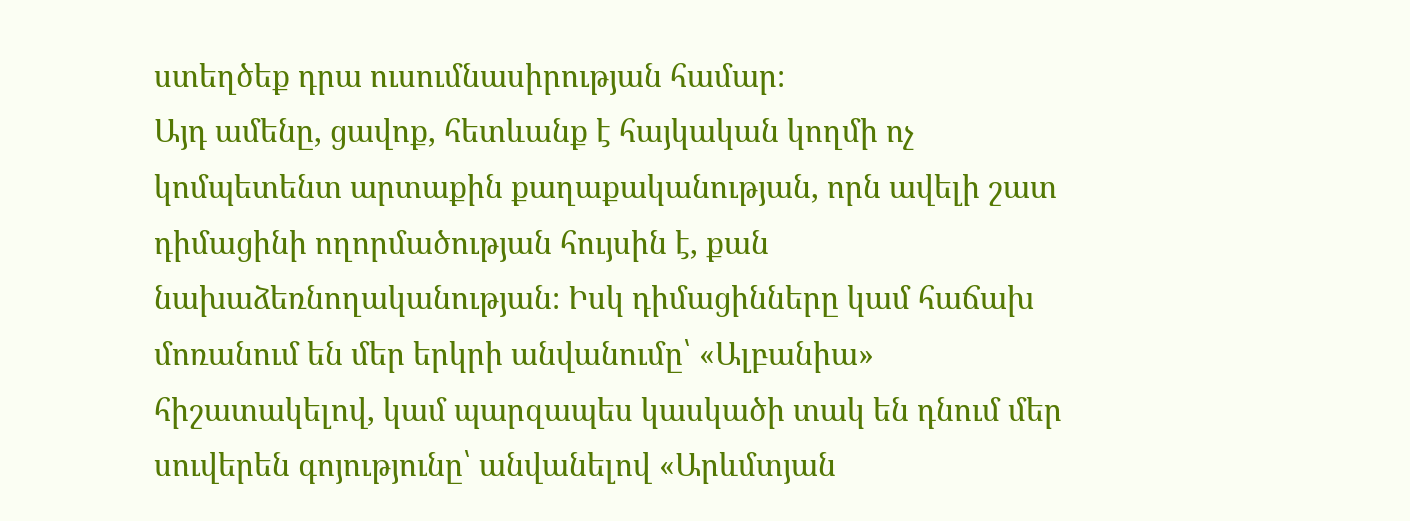ստեղծեք դրա ուսումնասիրության համար։
Այդ ամենը, ցավոք, հետևանք է հայկական կողմի ոչ կոմպետենտ արտաքին քաղաքականության, որն ավելի շատ դիմացինի ողորմածության հույսին է, քան նախաձեռնողականության։ Իսկ դիմացինները կամ հաճախ մոռանում են մեր երկրի անվանումը՝ «Ալբանիա» հիշատակելով, կամ պարզապես կասկածի տակ են դնում մեր սուվերեն գոյությունը՝ անվանելով «Արևմտյան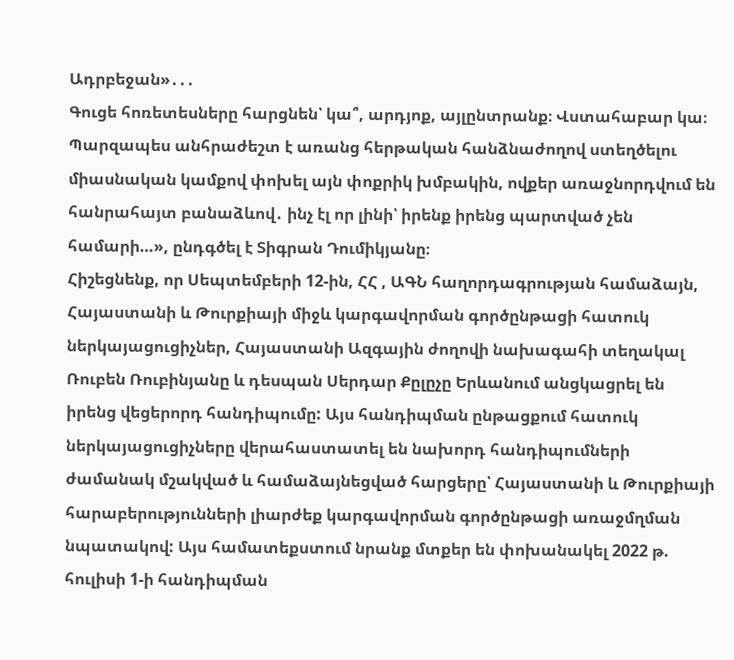Ադրբեջան»․․․
Գուցե հոռետեսները հարցնեն՝ կա՞, արդյոք, այլընտրանք։ Վստահաբար կա։ Պարզապես անհրաժեշտ է առանց հերթական հանձնաժողով ստեղծելու միասնական կամքով փոխել այն փոքրիկ խմբակին, ովքեր առաջնորդվում են հանրահայտ բանաձևով․ ինչ էլ որ լինի՝ իրենք իրենց պարտված չեն համարի…», ընդգծել է Տիգրան Դումիկյանը։
Հիշեցնենք, որ Սեպտեմբերի 12-ին, ՀՀ , ԱԳՆ հաղորդագրության համաձայն, Հայաստանի և Թուրքիայի միջև կարգավորման գործընթացի հատուկ ներկայացուցիչներ, Հայաստանի Ազգային ժողովի նախագահի տեղակալ Ռուբեն Ռուբինյանը և դեսպան Սերդար Քըլըչը Երևանում անցկացրել են իրենց վեցերորդ հանդիպումը: Այս հանդիպման ընթացքում հատուկ ներկայացուցիչները վերահաստատել են նախորդ հանդիպումների ժամանակ մշակված և համաձայնեցված հարցերը՝ Հայաստանի և Թուրքիայի հարաբերությունների լիարժեք կարգավորման գործընթացի առաջմղման նպատակով: Այս համատեքստում նրանք մտքեր են փոխանակել 2022 թ. հուլիսի 1-ի հանդիպման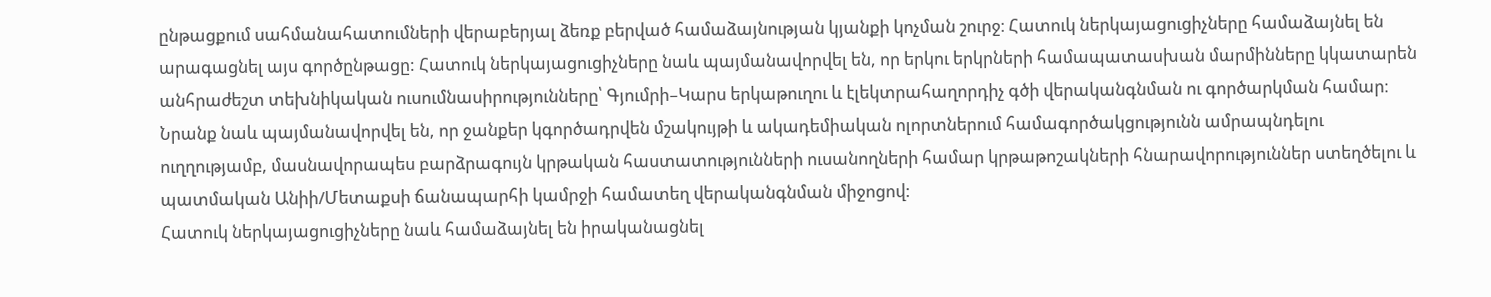ընթացքում սահմանահատումների վերաբերյալ ձեռք բերված համաձայնության կյանքի կոչման շուրջ։ Հատուկ ներկայացուցիչները համաձայնել են արագացնել այս գործընթացը: Հատուկ ներկայացուցիչները նաև պայմանավորվել են, որ երկու երկրների համապատասխան մարմինները կկատարեն անհրաժեշտ տեխնիկական ուսումնասիրությունները՝ Գյումրի–Կարս երկաթուղու և էլեկտրահաղորդիչ գծի վերականգնման ու գործարկման համար։
Նրանք նաև պայմանավորվել են, որ ջանքեր կգործադրվեն մշակույթի և ակադեմիական ոլորտներում համագործակցությունն ամրապնդելու ուղղությամբ, մասնավորապես բարձրագույն կրթական հաստատությունների ուսանողների համար կրթաթոշակների հնարավորություններ ստեղծելու և պատմական Անիի/Մետաքսի ճանապարհի կամրջի համատեղ վերականգնման միջոցով:
Հատուկ ներկայացուցիչները նաև համաձայնել են իրականացնել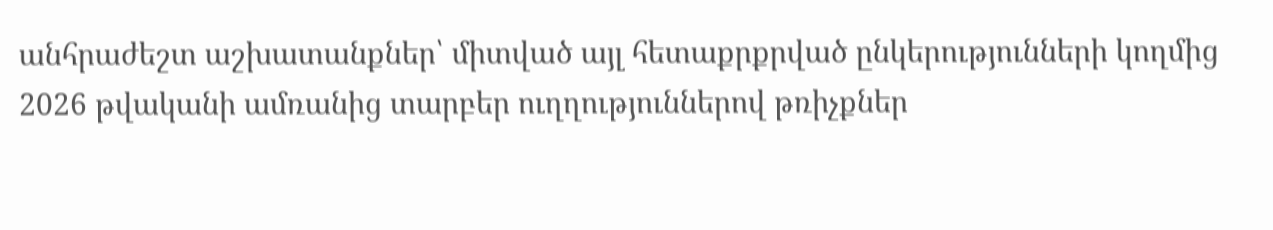անհրաժեշտ աշխատանքներ՝ միտված այլ հետաքրքրված ընկերությունների կողմից 2026 թվականի ամռանից տարբեր ուղղություններով թռիչքներ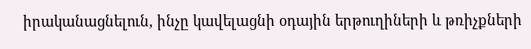իրականացնելուն, ինչը կավելացնի օդային երթուղիների և թռիչքների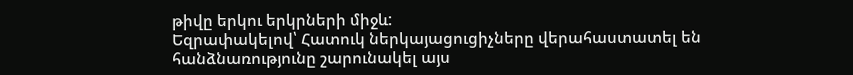թիվը երկու երկրների միջև:
Եզրափակելով՝ Հատուկ ներկայացուցիչները վերահաստատել են հանձնառությունը շարունակել այս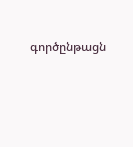գործընթացն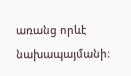առանց որևէ նախապայմանի։